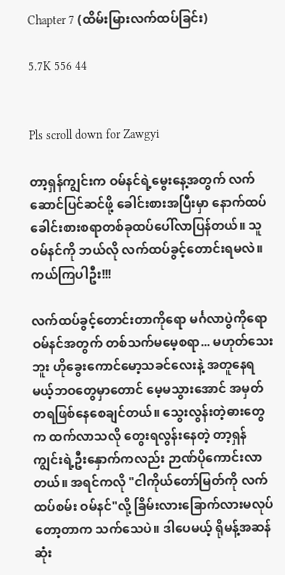Chapter 7 (ထိမ်းမြားလက်ထပ်ခြင်း)

5.7K 556 44


Pls scroll down for Zawgyi

တာ့ရှန်ကျွင်းက ဝမ်နင်ရဲ့မွေးနေ့အတွက် လက်ဆောင်ပြင်ဆင်ဖို့ ခေါင်းစားအပြီးမှာ နောက်ထပ်ခေါင်းစားစရာတစ်ခုထပ်ပေါ်လာပြန်တယ်။ သူ ဝမ်နင်ကို ဘယ်လို လက်ထပ်ခွင့်တောင်းရမလဲ။ ကယ်ကြပါဦး!!!

လက်ထပ်ခွင့်တောင်းတာကိုရော မင်္ဂလာပွဲကိုရော ဝမ်နင်အတွက် တစ်သက်မမေ့စရာ... မဟုတ်သေးဘူး ဟိုခွေးကောင်မော့သခင်လေးနဲ့ အတူနေရမယ့်ဘဝတွေမှာတောင် မေ့မသွားအောင် အမှတ်တရဖြစ်နေစေချင်တယ်။ သွေးလွန်းတဲ့ဓားတွေက ထက်လာသလို တွေးရလွန်းနေတဲ့ တာ့ရှန်ကျွင်းရဲ့ဦးနှောက်ကလည်း ဉာဏ်ပိုကောင်းလာတယ်။ အရင်ကလို "ငါကိုယ်တော်မြတ်ကို လက်ထပ်စမ်း ဝမ်နင်"လို့ ခြိမ်းလားခြောက်လားမလုပ်တော့တာက သက်သေပဲ။ ဒါပေမယ့် ရိုမန့်အဆန်ဆုံး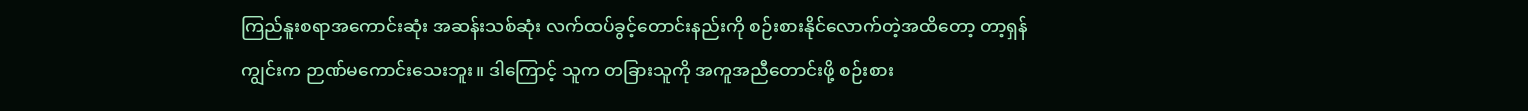ကြည်နူးစရာအကောင်းဆုံး အဆန်းသစ်ဆုံး လက်ထပ်ခွင့်တောင်းနည်းကို စဉ်းစားနိုင်လောက်တဲ့အထိတော့ တာ့ရှန်ကျွင်းက ဉာဏ်မကောင်းသေးဘူး။ ဒါကြောင့် သူက တခြားသူကို အကူအညီတောင်းဖို့ စဉ်းစား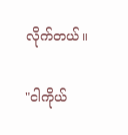လိုက်တယ်။

"ငါကိုယ်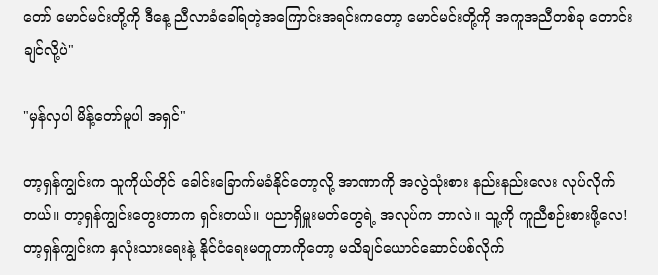တော် မောင်မင်းတို့ကို ဒီနေ့ ညီလာခံခေါ်ရတဲ့အကြောင်းအရင်းကတော့ မောင်မင်းတို့ကို အကူအညီတစ်ခု တောင်းချင်လို့ပဲ"

"မှန်လှပါ ‌မိန့်တော်မူပါ အရှင်"

တာ့ရှန်ကျွင်းက သူကိုယ်တိုင် ခေါင်းခြောက်မခံနိုင်တော့လို့ အာဏာကို အလွဲသုံးစား နည်းနည်းလေး လုပ်လိုက်တယ်။ တာ့ရှန်ကျွင်းတွေးတာက ရှင်းတယ်။ ပညာရှိမှူးမတ်တွေရဲ့ အလုပ်က ဘာလဲ။ သူ့ကို ကူညီစဉ်းစားဖို့လေ! တာ့ရှန်ကျွင်းက နှလုံးသားရေးနဲ့ နိုင်ငံရေးမတူတာကိုတော့ မသိချင်ယောင်ဆောင်ပစ်လိုက်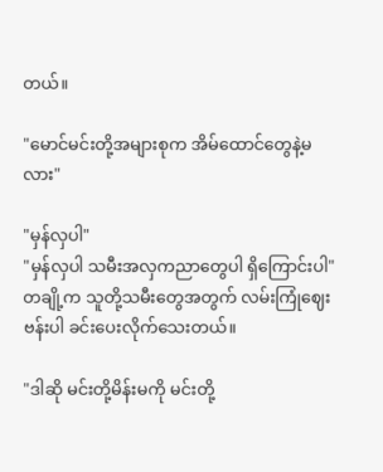တယ်။

"မောင်မင်းတို့အများစုက ‌အိမ်ထောင်တွေနဲ့မလား"

"မှန်လှပါ"
"မှန်လှပါ သမီးအလှကညာတွေပါ ရှိကြောင်းပါ"
တချို့က သူတို့သမီးတွေအတွက် လမ်းကြုံဈေးဗန်းပါ ခင်းပေးလိုက်သေးတယ်။

"ဒါဆို မင်းတို့မိန်းမကို မင်းတို့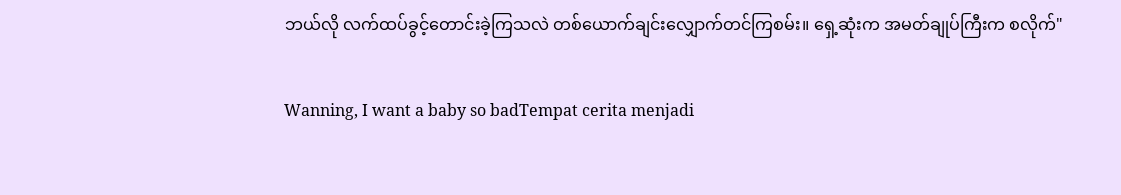ဘယ်လို လက်ထပ်ခွင့်တောင်းခဲ့ကြသလဲ တစ်ယောက်ချင်းလျှောက်တင်ကြစမ်း။ ရှေ့ဆုံးက အမတ်ချုပ်ကြီးက စလိုက်"

Wanning, I want a baby so badTempat cerita menjadi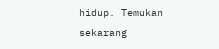hidup. Temukan sekarang